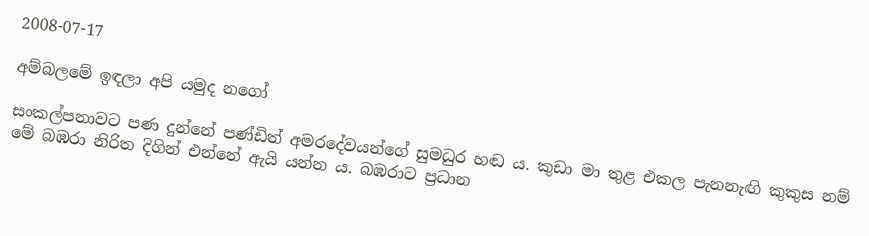2008-07-17

අම්බලමේ ඉඳලා අපි යමුද නගෝ

සංකල්පනාවට පණ දුන්නේ පණ්ඩිත් අමරදේවයන්ගේ සුමධුර හඬ ය. කුඩා මා තුළ එකල පැනනැඟි කුකුස නම් මේ බඹරා නිරිත දිගින් එන්නේ ඇයි යන්න ය. බඹරාට ප්‍රධාන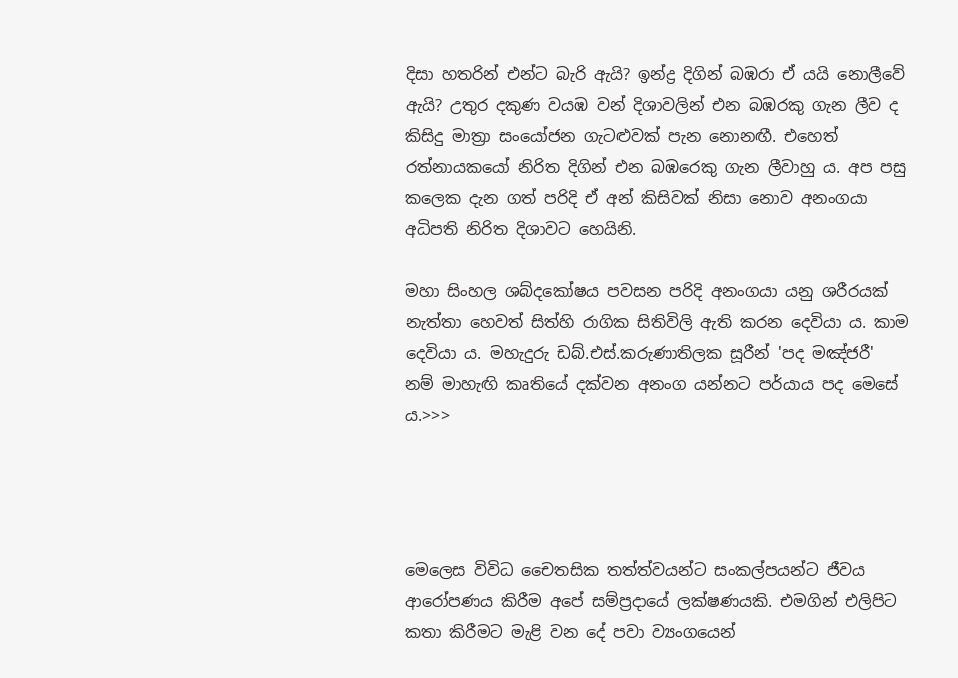දිසා හතරින් එන්ට බැරි ඇයි? ඉන්ද්‍ර දිගින් බඹරා ඒ යයි නොලීවේ ඇයි? උතුර දකුණ වයඹ වන් දිශාවලින් එන බඹරකු ගැන ලීව ද කිසිදු මාත්‍රා සංයෝජන ගැටළුවක් පැන නොනඟී. එහෙත් රත්නායකයෝ නිරිත දිගින් එන බඹරෙකු ගැන ලීවාහු ය. අප පසු කලෙක දැන ගත් පරිදි ඒ අන් කිසිවක් ‍නිසා නොව අනංගයා අධිපති නිරිත දිශාවට හෙයිනි.

මහා සිංහල ශබ්දකෝෂය පවසන පරිදි අනංගයා යනු ශරීරයක් නැත්තා හෙවත් සිත්හි රාගික සිතිවිලි ඇති කරන දෙවියා ය. කාම දෙවියා ය. මහැදුරු ඩබ්.එස්.කරුණාතිලක සූරීන් 'පද මඤ්ජරී' නම් මාහැඟි කෘතියේ දක්වන අනංග යන්නට පර්යාය පද මෙසේ ය.>>>




මෙලෙස විවිධ චෛතසික තත්ත්වයන්ට සංකල්පයන්ට ජීවය ආරෝපණය කිරීම අපේ සම්ප්‍රදායේ ලක්ෂණයකි. එමගින් එලිපිට කතා කිරීමට මැළි වන දේ පවා ව්‍යංගයෙන්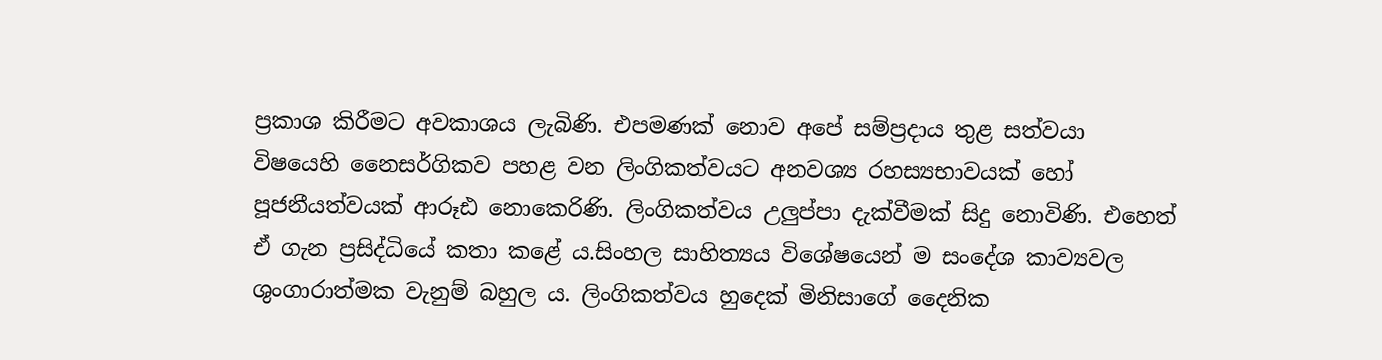ප්‍රකාශ කිරීමට අවකාශය ලැබිණි. එපමණක් නොව අපේ සම්ප්‍රදාය තුළ සත්වයා විෂයෙහි නෛසර්ගිකව පහළ වන ලිංගිකත්වයට අනවශ්‍ය රහස්‍යභාවයක් හෝ පූජනීයත්වයක් ආරූඪ නොකෙරිණි. ලිංගිකත්වය උලුප්පා දැක්වීමක් සිදු නොවිණි. එහෙත් ඒ ගැන ප්‍රසිද්ධියේ කතා කළේ ය.සිංහල සාහිත්‍යය විශේෂයෙන් ම සංදේශ කාව්‍යවල ශුංගාරාත්මක වැනුම් බහුල ය. ලිංගිකත්වය හුදෙක් මිනිසාගේ දෛනික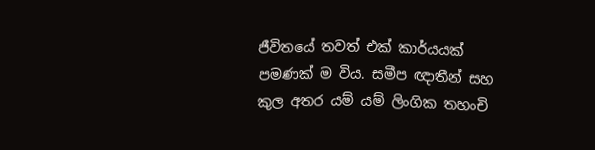ජීවිතයේ තවත් එක් කාර්යයක් පමණක් ම විය. සමීප ඥාතීන් සහ කුල අතර යම් යම් ලිංගික තහංචි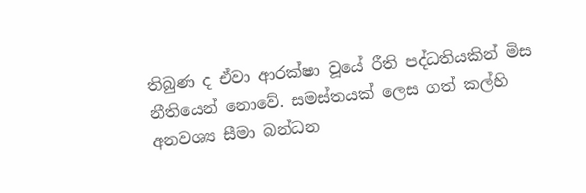තිබුණ ද ඒවා ආරක්ෂා වූයේ රීති පද්ධතියකින් මිස නීතියෙන් නොවේ. සමස්තයක් ලෙස ගත් කල්හි අනවශ්‍ය සීමා බන්ධන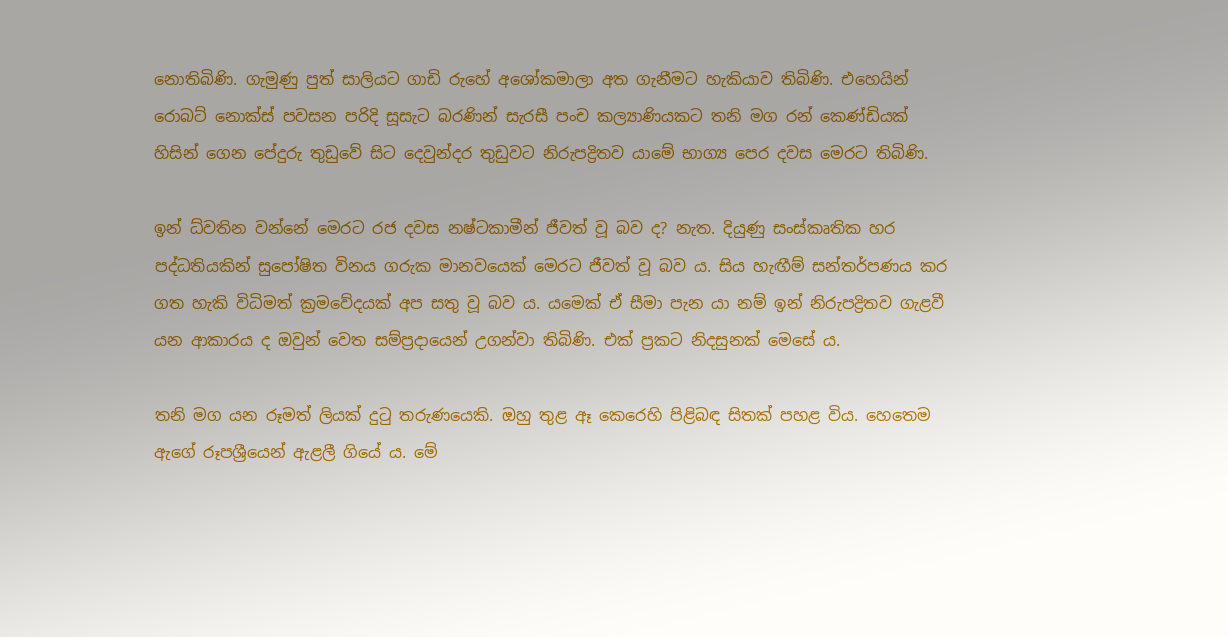නොතිබිණි. ගැමුණු පුත් සාලියට ගාඩි රුහේ අශෝකමාලා අත ගැනීමට හැකියාව තිබිණි. එහෙයින් රොබට් නොක්ස් පවසන පරිදි සූසැට බරණින් සැරසී පංච කල්‍යාණියකට තනි මග රන් කෙණ්ඩියක් හිසින් ගෙන පේදුරු තුඩුවේ සිට දෙවුන්දර තුඩුවට නිරුපද්‍රිතව යාමේ භාග්‍ය පෙර දවස මෙරට තිබිණි.

ඉන් ධ්වතින වන්නේ මෙරට රජ දවස නෂ්ටකාමීන් ජීවත් වූ බව ද? නැත. දියුණු සංස්කෘතික හර පද්ධතියකින් සුපෝෂිත විනය ගරුක මානවයෙක් මෙරට ජීවත් වූ බව ය. සිය හැඟීම් සන්තර්පණය කර ගත හැකි විධිමත් ක්‍රමවේදයක් අප සතු වූ බව ය. යමෙක් ඒ සීමා පැන යා නම් ඉන් නිරුපද්‍රිතව ගැළවී යන ආකාරය ද ඔවුන් වෙත සම්ප්‍රදායෙන් උගන්වා තිබිණි. එක් ප්‍රකට නිදසුනක් මෙසේ ය.

තනි මග යන රූමත් ලියක් දුටු තරුණයෙකි. ඔහු තුළ ඈ කෙරෙහි පිළිබඳ සිතක් පහළ විය. හෙතෙම ඇගේ රූපශ්‍රීයෙන් ඇළලී ගියේ ය. මේ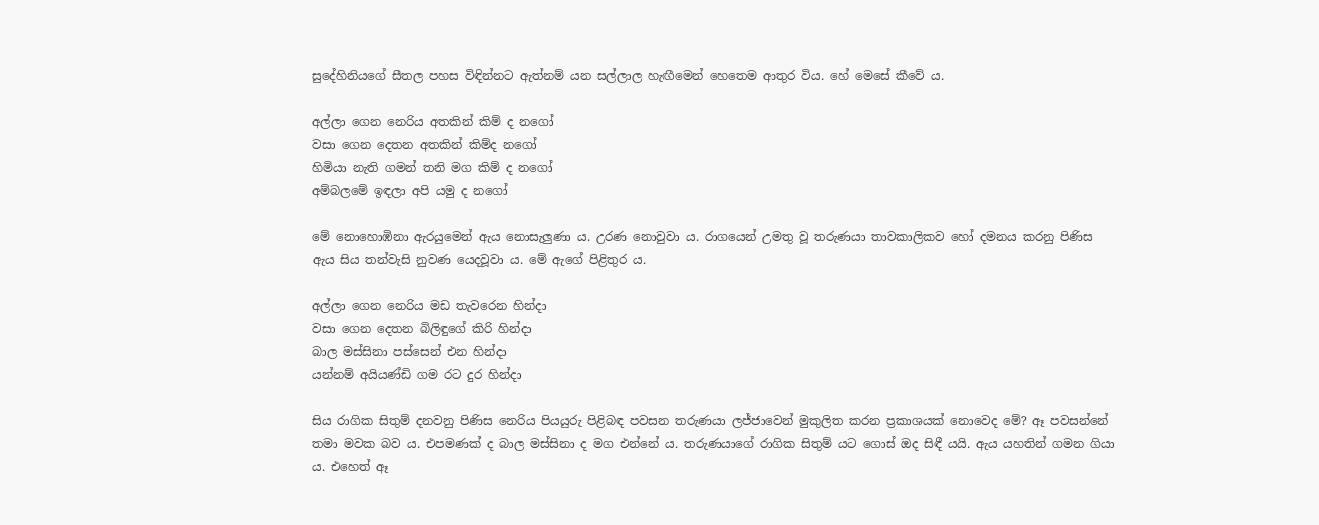සුදේහිනියගේ සීතල පහස විඳින්නට ඇත්නම් යන සල්ලාල හැඟීමෙන් හෙතෙම ආතුර විය. හේ මෙසේ කීවේ ය.

අල්ලා ගෙන නෙරිය අතකින් කිම් ද නගෝ
වසා ගෙන දෙතන අතකින් කිම්ද නගෝ
හිමියා නැති ගමන් තනි මග කිම් ද නගෝ
අම්බලමේ ඉඳලා අපි යමු ද නගෝ

මේ නොහොඹිනා ඇරයුමෙන් ඇය නොසැලුණා ය. උරණ නොවුවා ය. රාගයෙන් උමතු වූ තරුණයා තාවකාලිකව හෝ දමනය කරනු පිණිස ඇය සිය තන්වැසි නුවණ යෙදවූවා ය. මේ ඇගේ පිළිතුර ය.

අල්ලා ගෙන නෙරිය මඩ තැවරෙන හින්දා
වසා ගෙන දෙතන බිලිඳුගේ කිරි හින්දා
බාල මස්සිනා පස්සෙන් එන හින්දා
යන්නම් අයියණ්ඩි ගම රට දුර හින්දා

සිය රාගික සිතුම් දනවනු පිණිස නෙරිය පියයුරු පිළිබඳ පවසන තරුණයා ලජ්ජාවෙන් මුකුලිත කරන ප්‍රකාශයක් නොවෙද මේ? ඈ පවසන්නේ තමා මවක බව ය. එපමණක් ද බාල මස්සිනා ද මග එන්නේ ය. තරුණයාගේ රාගික සිතුම් යට ගොස් ඔද සිඳී යයි. ඇය යහතින් ගමන ගියා ය. එහෙත් ඈ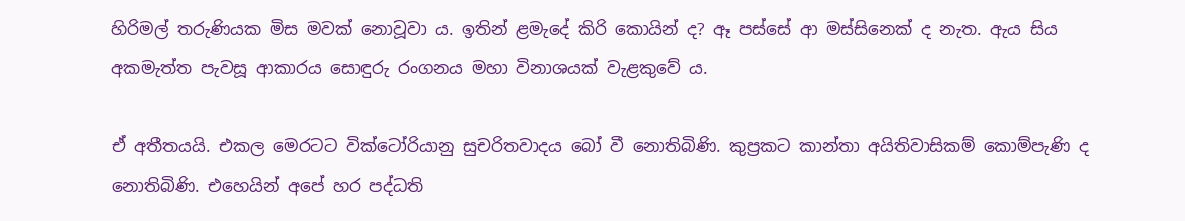හිරිමල් තරුණියක මිස මවක් නොවූවා ය. ඉතින් ළමැදේ කිරි කොයින් ද? ඈ පස්සේ ආ මස්සිනෙක් ද නැත. ඇය සිය අකමැත්ත පැවසූ ආකාරය සොඳුරු රංගනය මහා විනාශයක් වැළකුවේ ය.

ඒ අතීතයයි. එකල මෙරටට වික්ටෝරියානු සුචරිතවාදය බෝ වී නොතිබිණි. කුප්‍රකට කාන්තා අයිතිවාසිකම් කොම්පැණි ද නොතිබිණි. එහෙයින් අපේ හර පද්ධති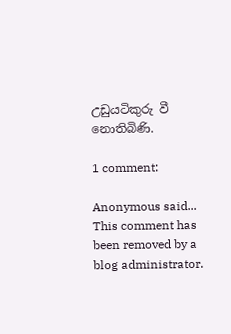උඩුයටිකුරු වී නොතිබිණි.

1 comment:

Anonymous said...
This comment has been removed by a blog administrator.